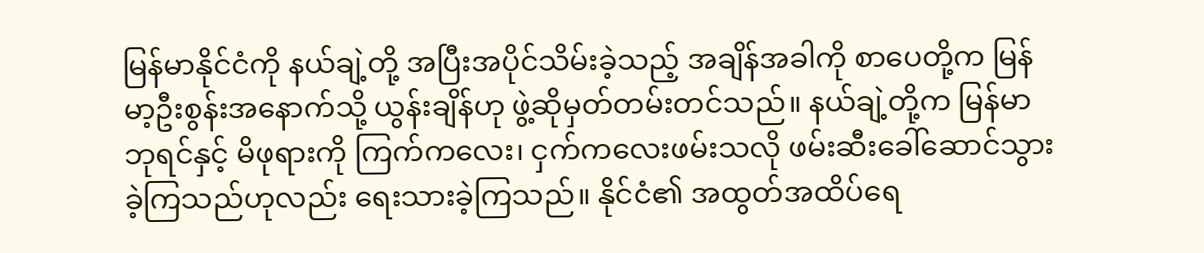မြန်မာနိုင်ငံကို နယ်ချဲ့တို့ အပြီးအပိုင်သိမ်းခဲ့သည့် အချိန်အခါကို စာပေတို့က မြန်မာ့ဦးစွန်းအနောက်သို့ ယွန်းချိန်ဟု ဖွဲ့ဆိုမှတ်တမ်းတင်သည်။ နယ်ချဲ့တို့က မြန်မာဘုရင်နှင့် မိဖုရားကို ကြက်ကလေး၊ ငှက်ကလေးဖမ်းသလို ဖမ်းဆီးခေါ်ဆောင်သွားခဲ့ကြသည်ဟုလည်း ရေးသားခဲ့ကြသည်။ နိုင်ငံ၏ အထွတ်အထိပ်ရေ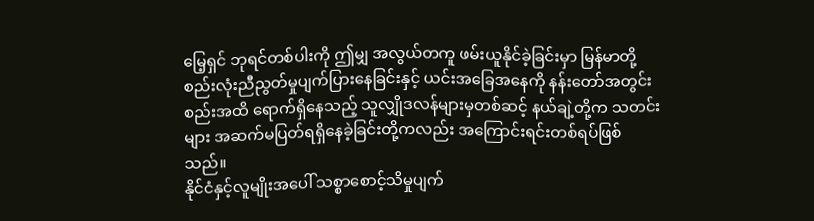မြေ့ရှင် ဘုရင်တစ်ပါးကို ဤမျှ အလွယ်တကူ ဖမ်းယူနိုင်ခဲ့ခြင်းမှာ မြန်မာတို့ စည်းလုံးညီညွတ်မှုပျက်ပြားနေခြင်းနှင့် ယင်းအခြေအနေကို နန်းတော်အတွင်းစည်းအထိ ရောက်ရှိနေသည့် သူလျှိုဒလန်များမှတစ်ဆင့် နယ်ချဲ့တို့က သတင်းများ အဆက်မပြတ်ရရှိနေခဲ့ခြင်းတို့ကလည်း အကြောင်းရင်းတစ်ရပ်ဖြစ်သည်။
နိုင်ငံနှင့်လူမျိုးအပေါ် သစ္စာစောင့်သိမှုပျက်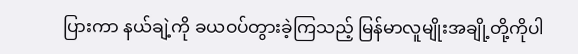ပြားကာ နယ်ချဲ့ကို ခယဝပ်တွားခဲ့ကြသည့် မြန်မာလူမျိုးအချို့တို့ကိုပါ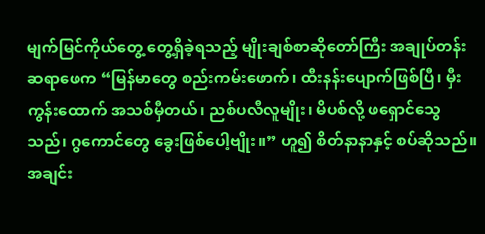မျက်မြင်ကိုယ်တွေ့ တွေ့ရှိခဲ့ရသည့် မျိုးချစ်စာဆိုတော်ကြီး အချုပ်တန်းဆရာဖေက “မြန်မာတွေ စည်းကမ်းဖောက်၊ ထီးနန်းပျောက်ဖြစ်ပြီ၊ မှီးကွန်းထောက် အသစ်မှီတယ်၊ ညစ်ပလီလူမျိုး၊ မိပစ်လို့ ဖရှောင်သွေသည်၊ ဂွကောင်တွေ ခွေးဖြစ်ပေါ့ဗျိုး။” ဟူ၍ စိတ်နာနာနှင့် စပ်ဆိုသည်။ အချင်း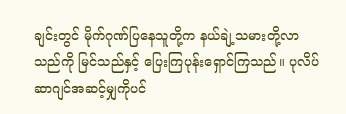ချင်းတွင် မိုက်ဂုဏ်ပြနေသူတို့က နယ်ချဲ့သမားတို့လာသည်ကို မြင်သည်နှင့် ပြေးကြပုန်းရှောင်ကြသည်။ ပုလိပ်ဆာဂျင်အဆင့်မျှကိုပင်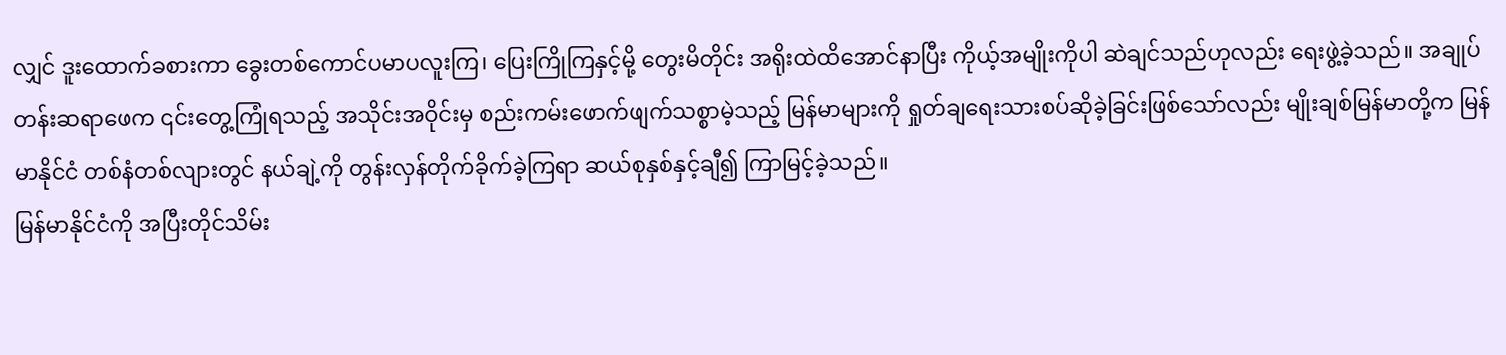လျှင် ဒူးထောက်ခစားကာ ခွေးတစ်ကောင်ပမာပလူးကြ၊ ပြေးကြိုကြနှင့်မို့ တွေးမိတိုင်း အရိုးထဲထိအောင်နာပြီး ကိုယ့်အမျိုးကိုပါ ဆဲချင်သည်ဟုလည်း ရေးဖွဲ့ခဲ့သည်။ အချုပ်တန်းဆရာဖေက ၎င်းတွေ့ကြုံရသည့် အသိုင်းအဝိုင်းမှ စည်းကမ်းဖောက်ဖျက်သစ္စာမဲ့သည့် မြန်မာများကို ရှုတ်ချရေးသားစပ်ဆိုခဲ့ခြင်းဖြစ်သော်လည်း မျိုးချစ်မြန်မာတို့က မြန်မာနိုင်ငံ တစ်နံတစ်လျားတွင် နယ်ချဲ့ကို တွန်းလှန်တိုက်ခိုက်ခဲ့ကြရာ ဆယ်စုနှစ်နှင့်ချီ၍ ကြာမြင့်ခဲ့သည်။
မြန်မာနိုင်ငံကို အပြီးတိုင်သိမ်း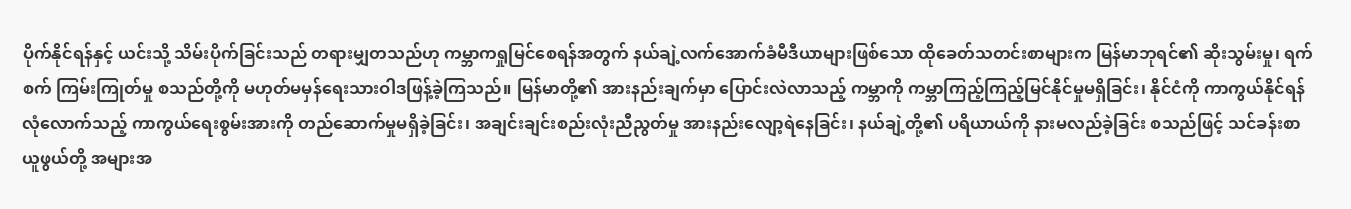ပိုက်နိုင်ရန်နှင့် ယင်းသို့ သိမ်းပိုက်ခြင်းသည် တရားမျှတသည်ဟု ကမ္ဘာကရှုမြင်စေရန်အတွက် နယ်ချဲ့လက်အောက်ခံမီဒီယာများဖြစ်သော ထိုခေတ်သတင်းစာများက မြန်မာဘုရင်၏ ဆိုးသွမ်းမှု၊ ရက်စက် ကြမ်းကြုတ်မှု စသည်တို့ကို မဟုတ်မမှန်ရေးသားဝါဒဖြန့်ခဲ့ကြသည်။ မြန်မာတို့၏ အားနည်းချက်မှာ ပြောင်းလဲလာသည့် ကမ္ဘာကို ကမ္ဘာကြည့်ကြည့်မြင်နိုင်မှုမရှိခြင်း၊ နိုင်ငံကို ကာကွယ်နိုင်ရန် လုံလောက်သည့် ကာကွယ်ရေးစွမ်းအားကို တည်ဆောက်မှုမရှိခဲ့ခြင်း၊ အချင်းချင်းစည်းလုံးညီညွတ်မှု အားနည်းလျော့ရဲနေခြင်း၊ နယ်ချဲ့တို့၏ ပရိယာယ်ကို နားမလည်ခဲ့ခြင်း စသည်ဖြင့် သင်ခန်းစာယူဖွယ်တို့ အများအ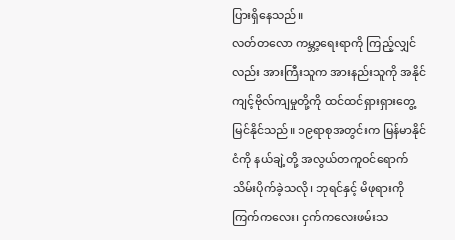ပြားရှိနေသည်။
လတ်တလော ကမ္ဘာ့ရေးရာကို ကြည့်လျှင်လည်း အားကြီးသူက အားနည်းသူကို အနိုင်ကျင့်ဗိုလ်ကျမှုတို့ကို ထင်ထင်ရှားရှားတွေ့မြင်နိုင်သည်။ ၁၉ရာစုအတွင်းက မြန်မာနိုင်ငံကို နယ်ချဲ့တို့ အလွယ်တကူဝင်ရောက်သိမ်းပိုက်ခဲ့သလို၊ ဘုရင်နှင့် မိဖုရားကို ကြက်ကလေး၊ ငှက်ကလေးဖမ်းသ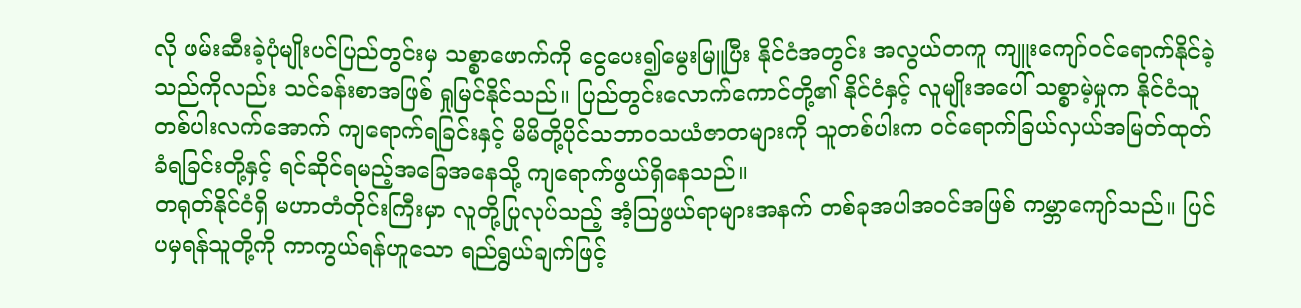လို ဖမ်းဆီးခဲ့ပုံမျိုးပင်ပြည်တွင်းမှ သစ္စာဖောက်ကို ငွေပေး၍မွေးမြူပြီး နိုင်ငံအတွင်း အလွယ်တကူ ကျူးကျော်ဝင်ရောက်နိုင်ခဲ့သည်ကိုလည်း သင်ခန်းစာအဖြစ် ရှုမြင်နိုင်သည်။ ပြည်တွင်းလောက်ကောင်တို့၏ နိုင်ငံနှင့် လူမျိုးအပေါ် သစ္စာမဲ့မှုက နိုင်ငံသူတစ်ပါးလက်အောက် ကျရောက်ရခြင်းနှင့် မိမိတို့ပိုင်သဘာဝသယံဇာတများကို သူတစ်ပါးက ဝင်ရောက်ခြယ်လှယ်အမြတ်ထုတ်ခံရခြင်းတို့နှင့် ရင်ဆိုင်ရမည့်အခြေအနေသို့ ကျရောက်ဖွယ်ရှိနေသည်။
တရုတ်နိုင်ငံရှိ မဟာတံတိုင်းကြီးမှာ လူတို့ပြုလုပ်သည့် အံ့သြဖွယ်ရာများအနက် တစ်ခုအပါအဝင်အဖြစ် ကမ္ဘာကျော်သည်။ ပြင်ပမှရန်သူတို့ကို ကာကွယ်ရန်ဟူသော ရည်ရွယ်ချက်ဖြင့်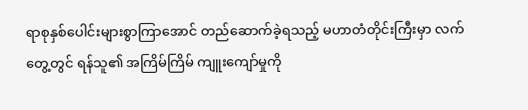ရာစုနှစ်ပေါင်းများစွာကြာအောင် တည်ဆောက်ခဲ့ရသည့် မဟာတံတိုင်းကြီးမှာ လက်တွေ့တွင် ရန်သူ၏ အကြိမ်ကြိမ် ကျူးကျော်မှုကို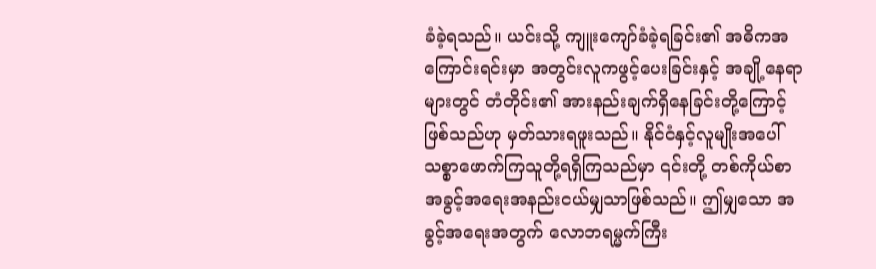ခံခဲ့ရသည်။ ယင်းသို့ ကျူးကျော်ခံခဲ့ရခြင်း၏ အဓိကအကြောင်းရင်းမှာ အတွင်းလူကဖွင့်ပေးခြင်းနှင့် အချို့နေရာများတွင် တံတိုင်း၏ အားနည်းချက်ရှိနေခြင်းတို့ကြောင့် ဖြစ်သည်ဟု မှတ်သားရဖူးသည်။ နိုင်ငံနှင့်လူမျိုးအပေါ် သစ္စာဖောက်ကြသူတို့ရရှိကြသည်မှာ ၎င်းတို့ တစ်ကိုယ်စာအခွင့်အရေးအနည်းငယ်မျှသာဖြစ်သည်။ ဤမျှသော အခွင့်အရေးအတွက် လောဘရမ္မက်ကြီး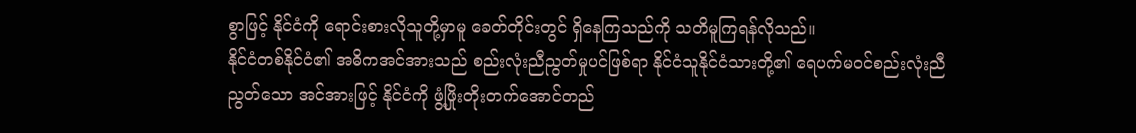စွာဖြင့် နိုင်ငံကို ရောင်းစားလိုသူတို့မှာမူ ခေတ်တိုင်းတွင် ရှိနေကြသည်ကို သတိမူကြရန်လိုသည်။
နိုင်ငံတစ်နိုင်ငံ၏ အဓိကအင်အားသည် စည်းလုံးညီညွတ်မှုပင်ဖြစ်ရာ နိုင်ငံသူနိုင်ငံသားတို့၏ ရေပက်မဝင်စည်းလုံးညီညွတ်သော အင်အားဖြင့် နိုင်ငံကို ဖွံ့ဖြိုးတိုးတက်အောင်တည်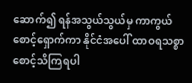ဆောက်၍ ရန်အသွယ်သွယ်မှ ကာကွယ်စောင့်ရှောက်ကာ နိုင်ငံအပေါ် ထာဝရသစ္စာစောင့်သိကြရပါ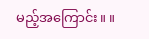မည့်အကြောင်း။ ။